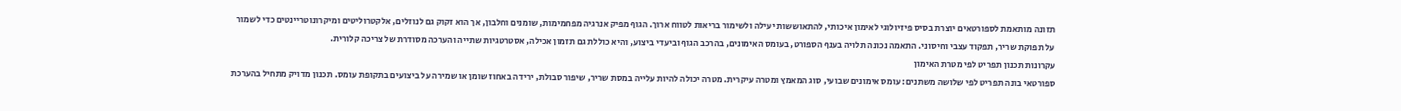תזונה מותאמת לספורטאים יוצרת בסיס פיזיולוגי לאימון איכותי, להתאוששות יעילה ולשימור בריאות לטווח ארוך. הגוף מפיק אנרגיה מפחמימות, שומנים וחלבון, אך הוא זקוק גם לנוזלים, אלקטרוליטים ומיקרונוטריינטים כדי לשמור על תפוקת שריר, תפקוד עצבי וחיסוני. התאמה נכונה תלויה בענף הספורט, בעומס האימונים, בהרכב הגוף וביעדי ביצוע, והיא כוללת גם תזמון אכילה, אסטרטגיות שתייה והערכה מסודרת של צריכה קלורית.
עקרונות תכנון תפריט לפי מטרת האימון
ספורטאי בונה תפריט לפי שלושה משתנים: עומס אימונים שבועי, סוג המאמץ ומטרה עיקרית. מטרה יכולה להיות עלייה במסת שריר, שיפור סבולת, ירידה באחוז שומן או שמירה על ביצועים בתקופת עומס. תכנון מדויק מתחיל בהערכת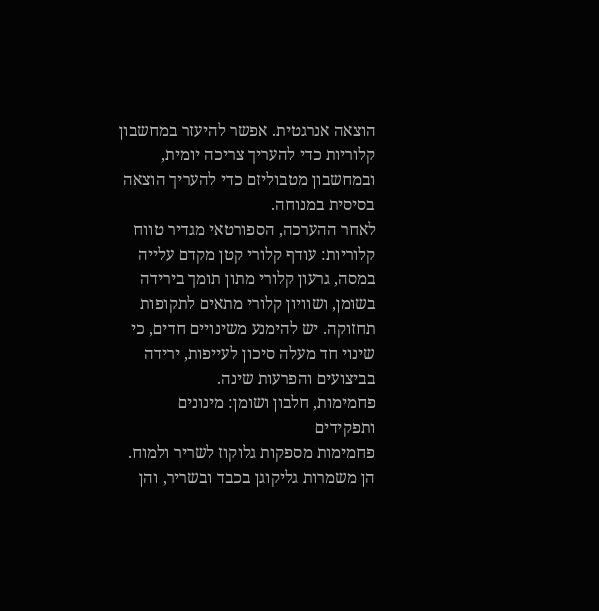הוצאה אנרגטית. אפשר להיעזר במחשבון קלוריות כדי להעריך צריכה יומית, ובמחשבון מטבוליזם כדי להעריך הוצאה בסיסית במנוחה.
לאחר ההערכה, הספורטאי מגדיר טווח קלוריות: עודף קלורי קטן מקדם עלייה במסה, גרעון קלורי מתון תומך בירידה בשומן, ושוויון קלורי מתאים לתקופות תחזוקה. יש להימנע משינויים חדים, כי שינוי חד מעלה סיכון לעייפות, ירידה בביצועים והפרעות שינה.
פחמימות, חלבון ושומן: מינונים ותפקידים
פחמימות מספקות גלוקוז לשריר ולמוח. הן משמרות גליקוגן בכבד ובשריר, והן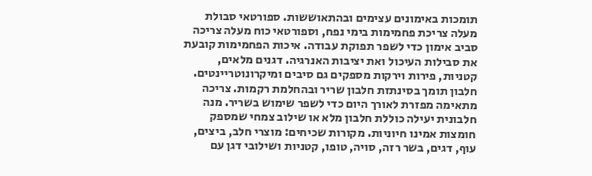תומכות באימונים עצימים ובהתאוששות. ספורטאי סבולת מעלה צריכת פחמימות בימי נפח, וספורטאי כוח מעלה צריכה סביב אימון כדי לשפר תפוקת עבודה. איכות הפחמימות קובעת את סבילות העיכול ואת יציבות האנרגיה. דגנים מלאים, קטניות, פירות וירקות מספקים גם סיבים ומיקרונוטריינטים.
חלבון תומך בסינתזת חלבון שריר ובהחלמת רקמות. צריכה מתאימה מפזרת לאורך היום כדי לשפר שימוש בשריר. מנה חלבונית יעילה כוללת חלבון מלא או שילוב צמחי שמספק חומצות אמינו חיוניות. מקורות שכיחים: מוצרי חלב, ביצים, עוף, דגים, בשר רזה, סויה, טופו, קטניות ושילובי דגן עם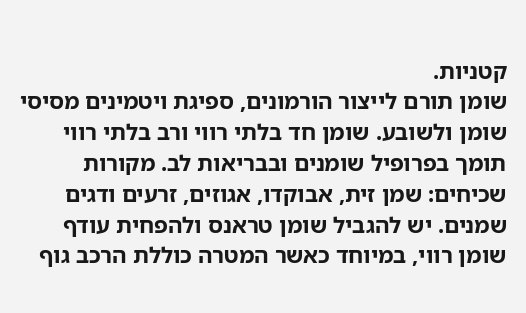קטניות.
שומן תורם לייצור הורמונים, ספיגת ויטמינים מסיסי שומן ולשובע. שומן חד בלתי רווי ורב בלתי רווי תומך בפרופיל שומנים ובבריאות לב. מקורות שכיחים: שמן זית, אבוקדו, אגוזים, זרעים ודגים שמנים. יש להגביל שומן טראנס ולהפחית עודף שומן רווי, במיוחד כאשר המטרה כוללת הרכב גוף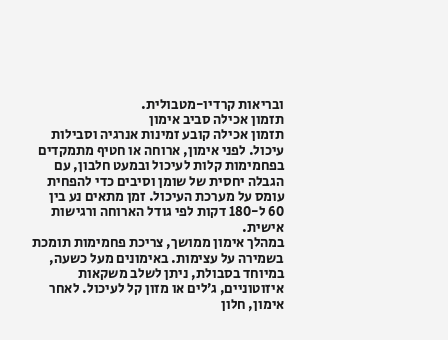ובריאות קרדיו-מטבולית.
תזמון אכילה סביב אימון
תזמון אכילה קובע זמינות אנרגיה וסבילות עיכול. לפני אימון, ארוחה או חטיף מתמקדים בפחמימות קלות לעיכול ובמעט חלבון, עם הגבלה יחסית של שומן וסיבים כדי להפחית עומס על מערכת העיכול. זמן מתאים נע בין 60 ל-180 דקות לפי גודל הארוחה ורגישות אישית.
במהלך אימון ממושך, צריכת פחמימות תומכת בשמירה על עצימות. באימונים מעל כשעה, במיוחד בסבולת, ניתן לשלב משקאות איזוטוניים, ג׳לים או מזון קל לעיכול. לאחר אימון, חלון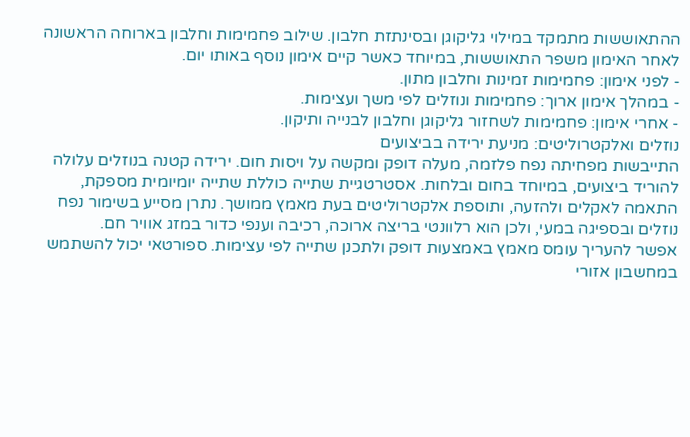ההתאוששות מתמקד במילוי גליקוגן ובסינתזת חלבון. שילוב פחמימות וחלבון בארוחה הראשונה לאחר האימון משפר התאוששות, במיוחד כאשר קיים אימון נוסף באותו יום.
- לפני אימון: פחמימות זמינות וחלבון מתון.
- במהלך אימון ארוך: פחמימות ונוזלים לפי משך ועצימות.
- אחרי אימון: פחמימות לשחזור גליקוגן וחלבון לבנייה ותיקון.
נוזלים ואלקטרוליטים: מניעת ירידה בביצועים
התייבשות מפחיתה נפח פלזמה, מעלה דופק ומקשה על ויסות חום. ירידה קטנה בנוזלים עלולה להוריד ביצועים, במיוחד בחום ובלחות. אסטרטגיית שתייה כוללת שתייה יומיומית מספקת, התאמה לאקלים ולהזעה, ותוספת אלקטרוליטים בעת מאמץ ממושך. נתרן מסייע בשימור נפח נוזלים ובספיגה במעי, ולכן הוא רלוונטי בריצה ארוכה, רכיבה וענפי כדור במזג אוויר חם.
אפשר להעריך עומס מאמץ באמצעות דופק ולתכנן שתייה לפי עצימות. ספורטאי יכול להשתמש במחשבון אזורי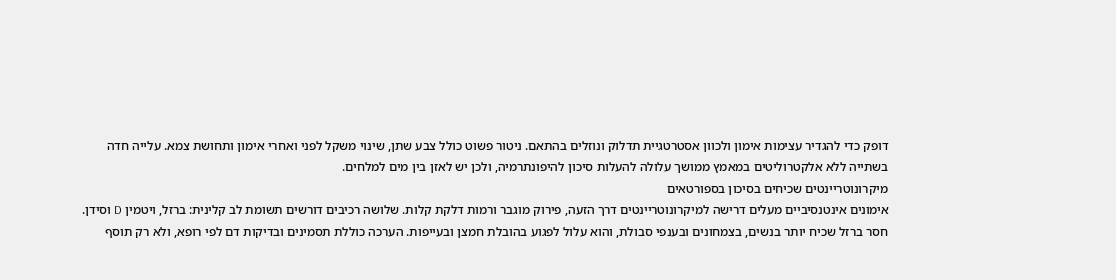דופק כדי להגדיר עצימות אימון ולכוון אסטרטגיית תדלוק ונוזלים בהתאם. ניטור פשוט כולל צבע שתן, שינוי משקל לפני ואחרי אימון ותחושת צמא. עלייה חדה בשתייה ללא אלקטרוליטים במאמץ ממושך עלולה להעלות סיכון להיפונתרמיה, ולכן יש לאזן בין מים למלחים.
מיקרונוטריינטים שכיחים בסיכון בספורטאים
אימונים אינטנסיביים מעלים דרישה למיקרונוטריינטים דרך הזעה, פירוק מוגבר ורמות דלקת קלות. שלושה רכיבים דורשים תשומת לב קלינית: ברזל, ויטמין D וסידן. חסר ברזל שכיח יותר בנשים, בצמחונים ובענפי סבולת, והוא עלול לפגוע בהובלת חמצן ובעייפות. הערכה כוללת תסמינים ובדיקות דם לפי רופא, ולא רק תוסף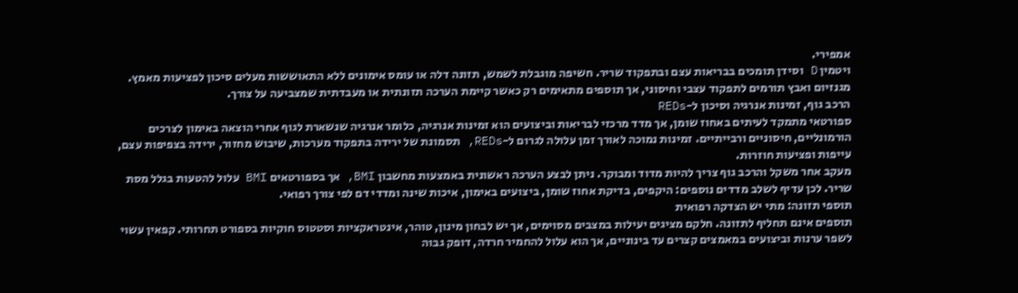אמפירי.
ויטמין D וסידן תומכים בבריאות עצם ובתפקוד שריר. חשיפה מוגבלת לשמש, תזונה דלה או עומס אימונים ללא התאוששות מעלים סיכון לפציעות מאמץ. מגנזיום ואבץ תורמים לתפקוד עצבי וחיסוני, אך תוספים מתאימים רק כאשר קיימת הערכה תזונתית או מעבדתית שמצביעה על צורך.
הרכב גוף, זמינות אנרגיה וסיכון ל-REDs
ספורטאי מתמקד לעיתים באחוז שומן, אך מדד מרכזי לבריאות וביצועים הוא זמינות אנרגיה, כלומר אנרגיה שנשארת לגוף אחרי הוצאה באימון לצרכים הורמונליים, חיסוניים ורבייתיים. זמינות נמוכה לאורך זמן עלולה לגרום ל-REDs, תסמונת של ירידה בתפקוד מערכות, שיבוש מחזור, ירידה בצפיפות עצם, עייפות ופציעות חוזרות.
מעקב אחר משקל והרכב גוף צריך להיות מדוד ומבוקר. ניתן לבצע הערכה ראשונית באמצעות מחשבון BMI, אך בספורטאים BMI עלול להטעות בגלל מסת שריר. לכן עדיף לשלב מדדים נוספים: היקפים, בדיקת אחוז שומן, ביצועים באימון, איכות שינה ומדדי דם לפי צורך רפואי.
תוספי תזונה: מתי יש הצדקה רפואית
תוספים אינם תחליף לתזונה. חלקם מציגים יעילות במצבים מסוימים, אך יש לבחון מינון, טוהר, אינטראקציות וסטטוס חוקיות בספורט תחרותי. קפאין עשוי לשפר ערנות וביצועים במאמצים קצרים עד בינוניים, אך הוא עלול להחמיר חרדה, דופק גבוה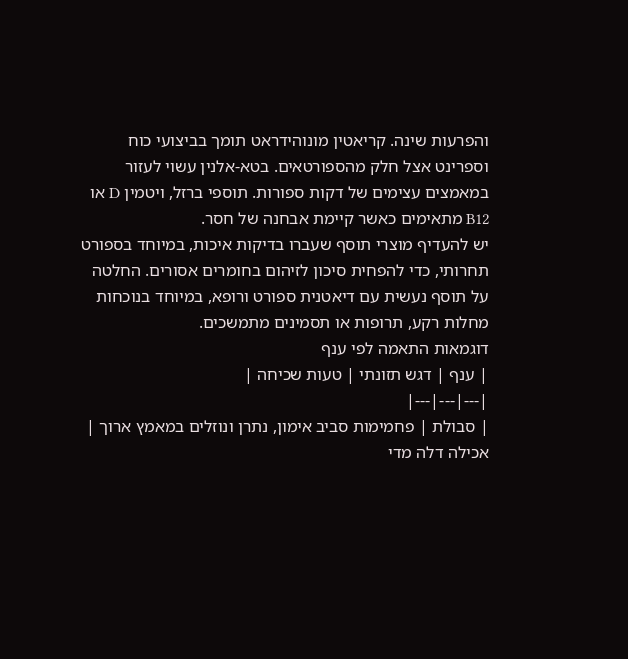והפרעות שינה. קריאטין מונוהידראט תומך בביצועי כוח וספרינט אצל חלק מהספורטאים. בטא-אלנין עשוי לעזור במאמצים עצימים של דקות ספורות. תוספי ברזל, ויטמין D או B12 מתאימים כאשר קיימת אבחנה של חסר.
יש להעדיף מוצרי תוסף שעברו בדיקות איכות, במיוחד בספורט תחרותי, כדי להפחית סיכון לזיהום בחומרים אסורים. החלטה על תוסף נעשית עם דיאטנית ספורט ורופא, במיוחד בנוכחות מחלות רקע, תרופות או תסמינים מתמשכים.
דוגמאות התאמה לפי ענף
| ענף | דגש תזונתי | טעות שכיחה |
|---|---|---|
| סבולת | פחמימות סביב אימון, נתרן ונוזלים במאמץ ארוך | אכילה דלה מדי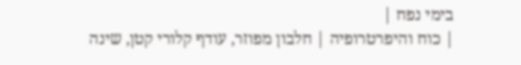בימי נפח |
| כוח והיפרטרופיה | חלבון מפוזר, עודף קלורי קטן, שינה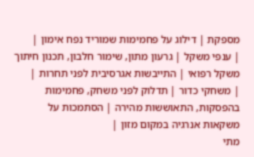מספקת | דילוג על פחמימות שמוריד נפח אימון |
| ענפי משקל | גרעון מתון, שימור חלבון, תכנון חיתוך משקל רפואי | התייבשות אגרסיבית לפני תחרות |
| משחקי כדור | תדלוק לפני משחק, פחמימות בהפסקות, התאוששות מהירה | הסתמכות על משקאות אנרגיה במקום מזון |
מתי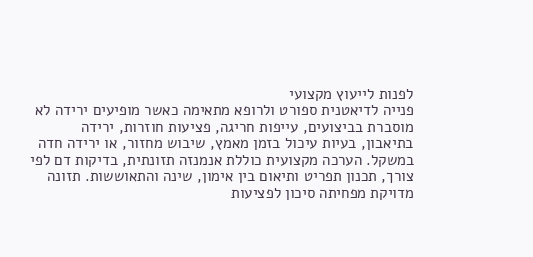לפנות לייעוץ מקצועי
פנייה לדיאטנית ספורט ולרופא מתאימה כאשר מופיעים ירידה לא מוסברת בביצועים, עייפות חריגה, פציעות חוזרות, ירידה בתיאבון, בעיות עיכול בזמן מאמץ, שיבוש מחזור, או ירידה חדה במשקל. הערכה מקצועית כוללת אנמנזה תזונתית, בדיקות דם לפי צורך, תכנון תפריט ותיאום בין אימון, שינה והתאוששות. תזונה מדויקת מפחיתה סיכון לפציעות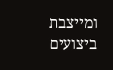ומייצבת ביצועים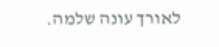לאורך עונה שלמה.